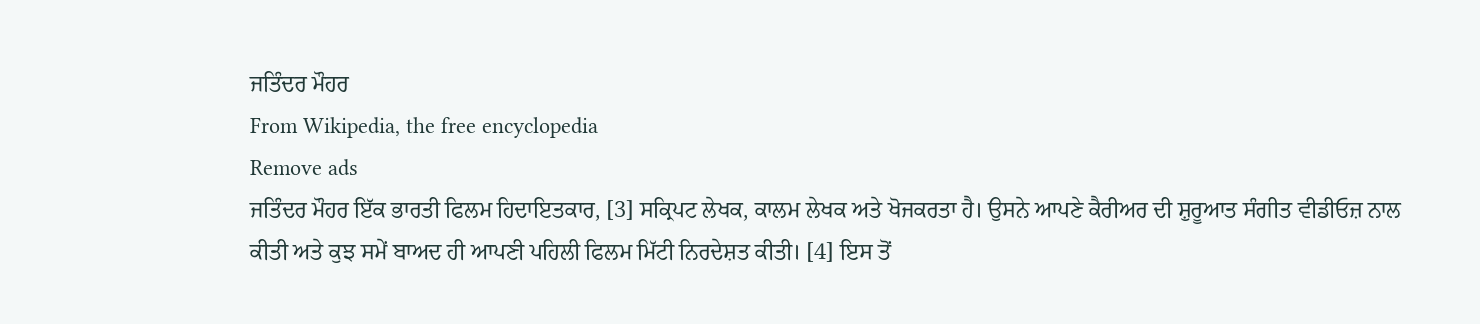ਜਤਿੰਦਰ ਮੌਹਰ
From Wikipedia, the free encyclopedia
Remove ads
ਜਤਿੰਦਰ ਮੌਹਰ ਇੱਕ ਭਾਰਤੀ ਫਿਲਮ ਹਿਦਾਇਤਕਾਰ, [3] ਸਕ੍ਰਿਪਟ ਲੇਖਕ, ਕਾਲਮ ਲੇਖਕ ਅਤੇ ਖੋਜਕਰਤਾ ਹੈ। ਉਸਨੇ ਆਪਣੇ ਕੈਰੀਅਰ ਦੀ ਸ਼ੁਰੂਆਤ ਸੰਗੀਤ ਵੀਡੀਓਜ਼ ਨਾਲ ਕੀਤੀ ਅਤੇ ਕੁਝ ਸਮੇਂ ਬਾਅਦ ਹੀ ਆਪਣੀ ਪਹਿਲੀ ਫਿਲਮ ਮਿੱਟੀ ਨਿਰਦੇਸ਼ਤ ਕੀਤੀ। [4] ਇਸ ਤੋਂ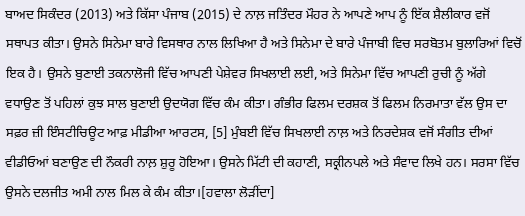ਬਾਅਦ ਸਿਕੰਦਰ (2013) ਅਤੇ ਕਿੱਸਾ ਪੰਜਾਬ (2015) ਦੇ ਨਾਲ਼ ਜਤਿੰਦਰ ਮੌਹਰ ਨੇ ਆਪਣੇ ਆਪ ਨੂੰ ਇੱਕ ਸ਼ੈਲੀਕਾਰ ਵਜੋਂ ਸਥਾਪਤ ਕੀਤਾ। ਉਸਨੇ ਸਿਨੇਮਾ ਬਾਰੇ ਵਿਸਥਾਰ ਨਾਲ ਲਿਖਿਆ ਹੈ ਅਤੇ ਸਿਨੇਮਾ ਦੇ ਬਾਰੇ ਪੰਜਾਬੀ ਵਿਚ ਸਰਬੋਤਮ ਬੁਲਾਰਿਆਂ ਵਿਚੋਂ ਇਕ ਹੈ। ਉਸਨੇ ਬੁਣਾਈ ਤਕਨਾਲੋਜੀ ਵਿੱਚ ਆਪਣੀ ਪੇਸ਼ੇਵਰ ਸਿਖਲਾਈ ਲਈ, ਅਤੇ ਸਿਨੇਮਾ ਵਿੱਚ ਆਪਣੀ ਰੁਚੀ ਨੂੰ ਅੱਗੇ ਵਧਾਉਣ ਤੋਂ ਪਹਿਲਾਂ ਕੁਝ ਸਾਲ ਬੁਣਾਈ ਉਦਯੋਗ ਵਿੱਚ ਕੰਮ ਕੀਤਾ। ਗੰਭੀਰ ਫਿਲਮ ਦਰਸ਼ਕ ਤੋਂ ਫਿਲਮ ਨਿਰਮਾਤਾ ਵੱਲ ਉਸ ਦਾ ਸਫ਼ਰ ਜ਼ੀ ਇੰਸਟੀਚਿਊਟ ਆਫ਼ ਮੀਡੀਆ ਆਰਟਸ, [5] ਮੁੰਬਈ ਵਿੱਚ ਸਿਖਲਾਈ ਨਾਲ਼ ਅਤੇ ਨਿਰਦੇਸ਼ਕ ਵਜੋਂ ਸੰਗੀਤ ਦੀਆਂ ਵੀਡੀਓਆਂ ਬਣਾਉਣ ਦੀ ਨੌਕਰੀ ਨਾਲ਼ ਸ਼ੁਰੂ ਹੋਇਆ। ਉਸਨੇ ਮਿੱਟੀ ਦੀ ਕਹਾਣੀ, ਸਕ੍ਰੀਨਪਲੇ ਅਤੇ ਸੰਵਾਦ ਲਿਖੇ ਹਨ। ਸਰਸਾ ਵਿੱਚ ਉਸਨੇ ਦਲਜੀਤ ਅਮੀ ਨਾਲ ਮਿਲ ਕੇ ਕੰਮ ਕੀਤਾ।[ਹਵਾਲਾ ਲੋੜੀਂਦਾ]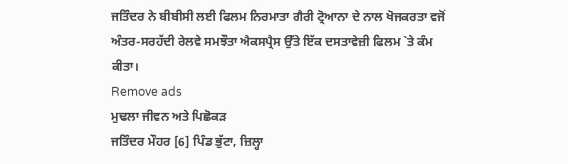ਜਤਿੰਦਰ ਨੇ ਬੀਬੀਸੀ ਲਈ ਫਿਲਮ ਨਿਰਮਾਤਾ ਗੈਰੀ ਟ੍ਰੋਆਨਾ ਦੇ ਨਾਲ ਖੋਜਕਰਤਾ ਵਜੋਂ ਅੰਤਰ-ਸਰਹੱਦੀ ਰੇਲਵੇ ਸਮਝੌਤਾ ਐਕਸਪ੍ਰੈਸ ਉੱਤੇ ਇੱਕ ਦਸਤਾਵੇਜ਼ੀ ਫਿਲਮ `ਤੇ ਕੰਮ ਕੀਤਾ।
Remove ads
ਮੁਢਲਾ ਜੀਵਨ ਅਤੇ ਪਿਛੋਕੜ
ਜਤਿੰਦਰ ਮੌਹਰ [6] ਪਿੰਡ ਭੁੱਟਾ, ਜ਼ਿਲ੍ਹਾ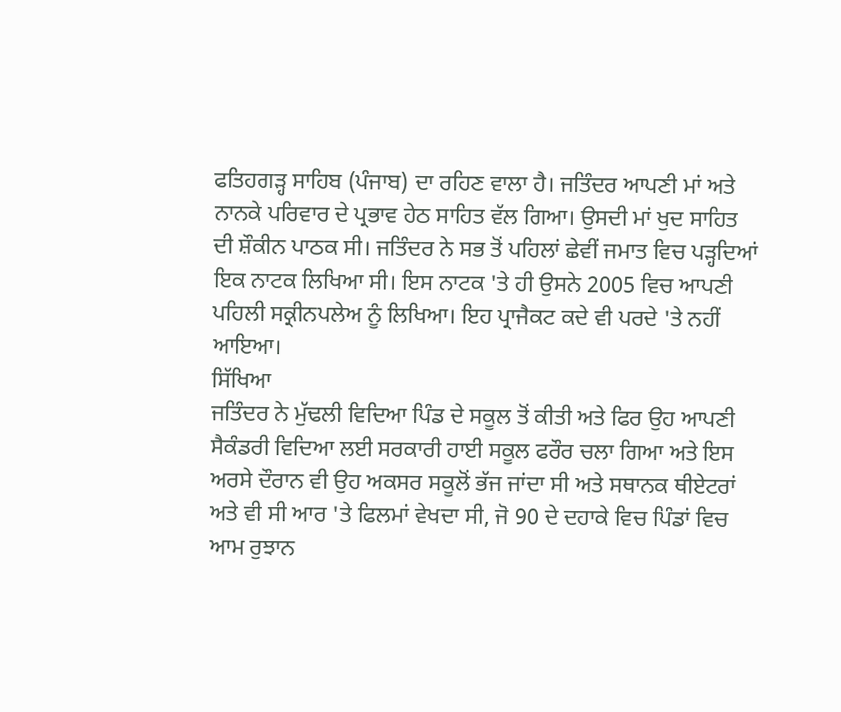ਫਤਿਹਗੜ੍ਹ ਸਾਹਿਬ (ਪੰਜਾਬ) ਦਾ ਰਹਿਣ ਵਾਲਾ ਹੈ। ਜਤਿੰਦਰ ਆਪਣੀ ਮਾਂ ਅਤੇ ਨਾਨਕੇ ਪਰਿਵਾਰ ਦੇ ਪ੍ਰਭਾਵ ਹੇਠ ਸਾਹਿਤ ਵੱਲ ਗਿਆ। ਉਸਦੀ ਮਾਂ ਖੁਦ ਸਾਹਿਤ ਦੀ ਸ਼ੌਕੀਨ ਪਾਠਕ ਸੀ। ਜਤਿੰਦਰ ਨੇ ਸਭ ਤੋਂ ਪਹਿਲਾਂ ਛੇਵੀਂ ਜਮਾਤ ਵਿਚ ਪੜ੍ਹਦਿਆਂ ਇਕ ਨਾਟਕ ਲਿਖਿਆ ਸੀ। ਇਸ ਨਾਟਕ 'ਤੇ ਹੀ ਉਸਨੇ 2005 ਵਿਚ ਆਪਣੀ ਪਹਿਲੀ ਸਕ੍ਰੀਨਪਲੇਅ ਨੂੰ ਲਿਖਿਆ। ਇਹ ਪ੍ਰਾਜੈਕਟ ਕਦੇ ਵੀ ਪਰਦੇ 'ਤੇ ਨਹੀਂ ਆਇਆ।
ਸਿੱਖਿਆ
ਜਤਿੰਦਰ ਨੇ ਮੁੱਢਲੀ ਵਿਦਿਆ ਪਿੰਡ ਦੇ ਸਕੂਲ ਤੋਂ ਕੀਤੀ ਅਤੇ ਫਿਰ ਉਹ ਆਪਣੀ ਸੈਕੰਡਰੀ ਵਿਦਿਆ ਲਈ ਸਰਕਾਰੀ ਹਾਈ ਸਕੂਲ ਫਰੌਰ ਚਲਾ ਗਿਆ ਅਤੇ ਇਸ ਅਰਸੇ ਦੌਰਾਨ ਵੀ ਉਹ ਅਕਸਰ ਸਕੂਲੋਂ ਭੱਜ ਜਾਂਦਾ ਸੀ ਅਤੇ ਸਥਾਨਕ ਥੀਏਟਰਾਂ ਅਤੇ ਵੀ ਸੀ ਆਰ 'ਤੇ ਫਿਲਮਾਂ ਵੇਖਦਾ ਸੀ, ਜੋ 90 ਦੇ ਦਹਾਕੇ ਵਿਚ ਪਿੰਡਾਂ ਵਿਚ ਆਮ ਰੁਝਾਨ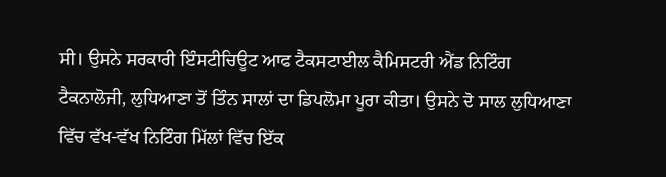ਸੀ। ਉਸਨੇ ਸਰਕਾਰੀ ਇੰਸਟੀਚਿਊਟ ਆਫ ਟੈਕਸਟਾਈਲ ਕੈਮਿਸਟਰੀ ਐਂਡ ਨਿਟਿੰਗ ਟੈਕਨਾਲੋਜੀ, ਲੁਧਿਆਣਾ ਤੋਂ ਤਿੰਨ ਸਾਲਾਂ ਦਾ ਡਿਪਲੋਮਾ ਪੂਰਾ ਕੀਤਾ। ਉਸਨੇ ਦੋ ਸਾਲ ਲੁਧਿਆਣਾ ਵਿੱਚ ਵੱਖ-ਵੱਖ ਨਿਟਿੰਗ ਮਿੱਲਾਂ ਵਿੱਚ ਇੱਕ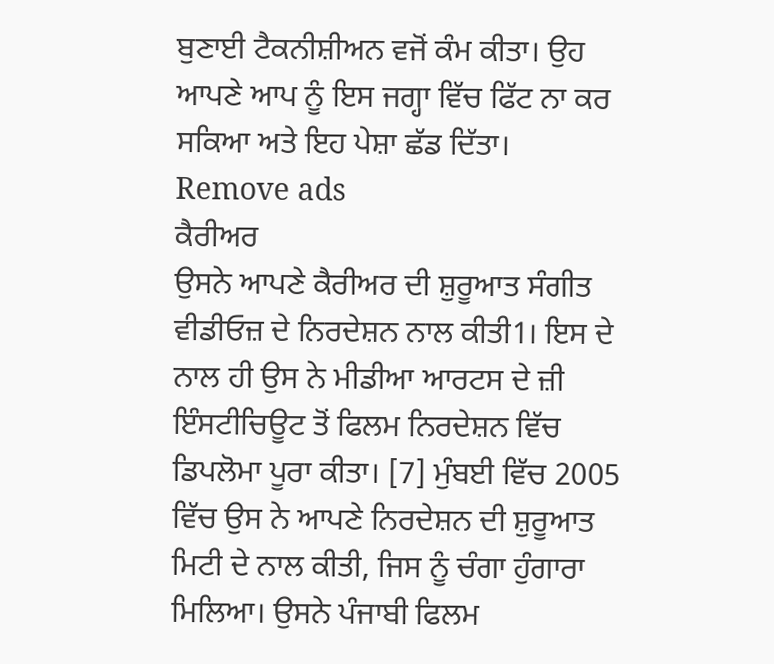ਬੁਣਾਈ ਟੈਕਨੀਸ਼ੀਅਨ ਵਜੋਂ ਕੰਮ ਕੀਤਾ। ਉਹ ਆਪਣੇ ਆਪ ਨੂੰ ਇਸ ਜਗ੍ਹਾ ਵਿੱਚ ਫਿੱਟ ਨਾ ਕਰ ਸਕਿਆ ਅਤੇ ਇਹ ਪੇਸ਼ਾ ਛੱਡ ਦਿੱਤਾ।
Remove ads
ਕੈਰੀਅਰ
ਉਸਨੇ ਆਪਣੇ ਕੈਰੀਅਰ ਦੀ ਸ਼ੁਰੂਆਤ ਸੰਗੀਤ ਵੀਡੀਓਜ਼ ਦੇ ਨਿਰਦੇਸ਼ਨ ਨਾਲ ਕੀਤੀ1। ਇਸ ਦੇ ਨਾਲ ਹੀ ਉਸ ਨੇ ਮੀਡੀਆ ਆਰਟਸ ਦੇ ਜ਼ੀ ਇੰਸਟੀਚਿਊਟ ਤੋਂ ਫਿਲਮ ਨਿਰਦੇਸ਼ਨ ਵਿੱਚ ਡਿਪਲੋਮਾ ਪੂਰਾ ਕੀਤਾ। [7] ਮੁੰਬਈ ਵਿੱਚ 2005 ਵਿੱਚ ਉਸ ਨੇ ਆਪਣੇ ਨਿਰਦੇਸ਼ਨ ਦੀ ਸ਼ੁਰੂਆਤ ਮਿਟੀ ਦੇ ਨਾਲ ਕੀਤੀ, ਜਿਸ ਨੂੰ ਚੰਗਾ ਹੁੰਗਾਰਾ ਮਿਲਿਆ। ਉਸਨੇ ਪੰਜਾਬੀ ਫਿਲਮ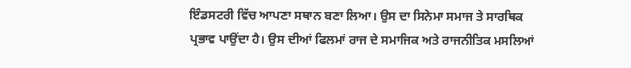ਇੰਡਸਟਰੀ ਵਿੱਚ ਆਪਣਾ ਸਥਾਨ ਬਣਾ ਲਿਆ। ਉਸ ਦਾ ਸਿਨੇਮਾ ਸਮਾਜ ਤੇ ਸਾਰਥਿਕ ਪ੍ਰਭਾਵ ਪਾਉਂਦਾ ਹੈ। ਉਸ ਦੀਆਂ ਫਿਲਮਾਂ ਰਾਜ ਦੇ ਸਮਾਜਿਕ ਅਤੇ ਰਾਜਨੀਤਿਕ ਮਸਲਿਆਂ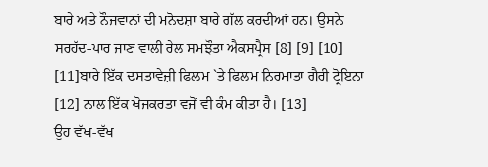ਬਾਰੇ ਅਤੇ ਨੌਜਵਾਨਾਂ ਦੀ ਮਨੋਦਸ਼ਾ ਬਾਰੇ ਗੱਲ ਕਰਦੀਆਂ ਹਨ। ਉਸਨੇ ਸਰਹੱਦ-ਪਾਰ ਜਾਣ ਵਾਲੀ ਰੇਲ ਸਮਝੌਤਾ ਐਕਸਪ੍ਰੈਸ [8] [9] [10] [11]ਬਾਰੇ ਇੱਕ ਦਸਤਾਵੇਜ਼ੀ ਫਿਲਮ `ਤੇ ਫਿਲਮ ਨਿਰਮਾਤਾ ਗੈਰੀ ਟ੍ਰੋਇਨਾ [12] ਨਾਲ ਇੱਕ ਖੋਜਕਰਤਾ ਵਜੋਂ ਵੀ ਕੰਮ ਕੀਤਾ ਹੈ। [13]
ਉਹ ਵੱਖ-ਵੱਖ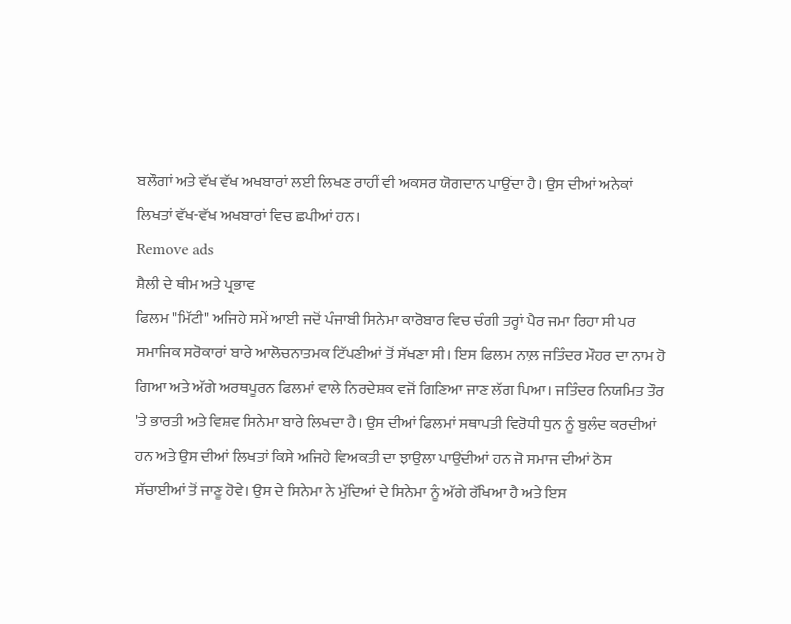ਬਲੌਗਾਂ ਅਤੇ ਵੱਖ ਵੱਖ ਅਖਬਾਰਾਂ ਲਈ ਲਿਖਣ ਰਾਹੀਂ ਵੀ ਅਕਸਰ ਯੋਗਦਾਨ ਪਾਉਂਦਾ ਹੈ। ਉਸ ਦੀਆਂ ਅਨੇਕਾਂ ਲਿਖਤਾਂ ਵੱਖ-ਵੱਖ ਅਖਬਾਰਾਂ ਵਿਚ ਛਪੀਆਂ ਹਨ।
Remove ads
ਸ਼ੈਲੀ ਦੇ ਥੀਮ ਅਤੇ ਪ੍ਰਭਾਵ
ਫਿਲਮ "ਮਿੱਟੀ" ਅਜਿਹੇ ਸਮੇਂ ਆਈ ਜਦੋਂ ਪੰਜਾਬੀ ਸਿਨੇਮਾ ਕਾਰੋਬਾਰ ਵਿਚ ਚੰਗੀ ਤਰ੍ਹਾਂ ਪੈਰ ਜਮਾ ਰਿਹਾ ਸੀ ਪਰ ਸਮਾਜਿਕ ਸਰੋਕਾਰਾਂ ਬਾਰੇ ਆਲੋਚਨਾਤਮਕ ਟਿੱਪਣੀਆਂ ਤੋਂ ਸੱਖਣਾ ਸੀ। ਇਸ ਫਿਲਮ ਨਾਲ਼ ਜਤਿੰਦਰ ਮੌਹਰ ਦਾ ਨਾਮ ਹੋ ਗਿਆ ਅਤੇ ਅੱਗੇ ਅਰਥਪੂਰਨ ਫਿਲਮਾਂ ਵਾਲੇ ਨਿਰਦੇਸ਼ਕ ਵਜੋਂ ਗਿਣਿਆ ਜਾਣ ਲੱਗ ਪਿਆ। ਜਤਿੰਦਰ ਨਿਯਮਿਤ ਤੌਰ 'ਤੇ ਭਾਰਤੀ ਅਤੇ ਵਿਸ਼ਵ ਸਿਨੇਮਾ ਬਾਰੇ ਲਿਖਦਾ ਹੈ। ਉਸ ਦੀਆਂ ਫਿਲਮਾਂ ਸਥਾਪਤੀ ਵਿਰੋਧੀ ਧੁਨ ਨੂੰ ਬੁਲੰਦ ਕਰਦੀਆਂ ਹਨ ਅਤੇ ਉਸ ਦੀਆਂ ਲਿਖਤਾਂ ਕਿਸੇ ਅਜਿਹੇ ਵਿਅਕਤੀ ਦਾ ਝਾਉਲਾ ਪਾਉਂਦੀਆਂ ਹਨ ਜੋ ਸਮਾਜ ਦੀਆਂ ਠੋਸ ਸੱਚਾਈਆਂ ਤੋਂ ਜਾਣੂ ਹੋਵੇ। ਉਸ ਦੇ ਸਿਨੇਮਾ ਨੇ ਮੁੱਦਿਆਂ ਦੇ ਸਿਨੇਮਾ ਨੂੰ ਅੱਗੇ ਰੱਖਿਆ ਹੈ ਅਤੇ ਇਸ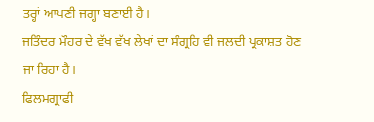ਤਰ੍ਹਾਂ ਆਪਣੀ ਜਗ੍ਹਾ ਬਣਾਈ ਹੈ।
ਜਤਿੰਦਰ ਮੌਹਰ ਦੇ ਵੱਖ ਵੱਖ ਲੇਖਾਂ ਦਾ ਸੰਗ੍ਰਹਿ ਵੀ ਜਲਦੀ ਪ੍ਰਕਾਸ਼ਤ ਹੋਣ ਜਾ ਰਿਹਾ ਹੈ।
ਫਿਲਮਗ੍ਰਾਫੀ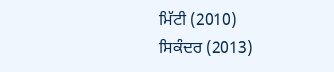ਮਿੱਟੀ (2010)
ਸਿਕੰਦਰ (2013)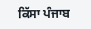ਕਿੱਸਾ ਪੰਜਾਬ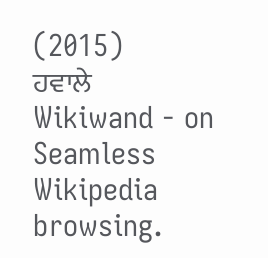(2015)
ਹਵਾਲੇ
Wikiwand - on
Seamless Wikipedia browsing.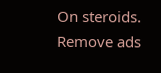On steroids.
Remove ads